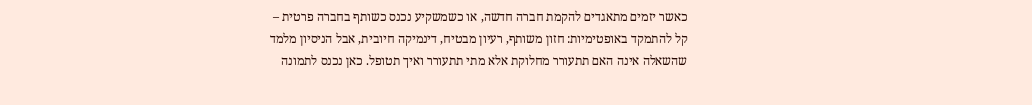כאשר יזמים מתאגדים להקמת חברה חדשה, או כשמשקיע נכנס כשותף בחברה פרטית – קל להתמקד באופטימיות: חזון משותף, רעיון מבטיח, דינמיקה חיובית, אבל הניסיון מלמד שהשאלה אינה האם תתעורר מחלוקת אלא מתי תתעורר ואיך תטופל. כאן נכנס לתמונה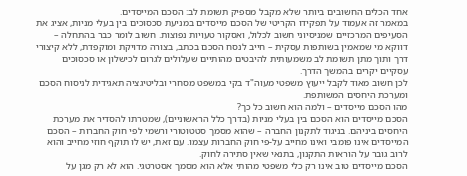אחד הכלים החשובים ביותר שלא מקבל מספיק תשומת לב: הסכם המייסדים.
במאמר זה אעמוד על תפקידו הקריטי של הסכם מייסדים במניעת סכסוכים בין בעלי מניות, אציג את הסעיפים המרכזיים שמניסיוני חשוב לכלול, ואסקור טעויות נפוצות. חשוב לומר כבר בהתחלה – דווקא מי שמאמין בשותפות עסקית – חייב לנסח הסכם בכתב, בצורה מדויקת ומוקפדת, ללא קיצורי דרך ותוך מתן תשומת לב משמעותית להיבטים מהותיים שעלולים לגרום לכישלון או סכסוכים עסקיים יקרים בהמשך הדרך.
לכן חשוב מאוד לקבל ייעוץ משפטי מעוה"ד בקי במשפט מסחרי ובליטיגציה תאגידית לניסוח הסכם ומערכת היחסים המשותפת.
מהו הסכם מייסדים – ולמה הוא חשוב כל כך?
הסכם מייסדים הוא הסכם בין בעלי מניות (בדרך כלל הראשוניים), שמטרתו להסדיר את מערכת היחסים ביניהם. בניגוד לתקנון החברה – שהוא מסמך סטטוטורי ורשמי לפי חוק החברות – הסכם המייסדים אינו פומבי ואינו מחייב על-פי חוק החברות עצמו. עם זאת, יש לו תוקף חוזי מחייב והוא לרוב גובר על הוראות התקנון, בתנאי שאין סתירה לחוק.
הסכם מייסדים טוב אינו רק כלי משפטי מהותי אלא הוא מסמך אסטרטגי. הוא לא רק מגן על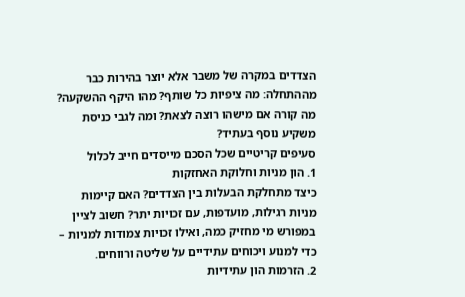הצדדים במקרה של משבר אלא יוצר בהירות כבר מההתחלה: מה ציפיות כל שותף? מהו היקף ההשקעה? מה קורה אם מישהו רוצה לצאת? ומה לגבי כניסת משקיע נוסף בעתיד?
סעיפים קריטיים שכל הסכם מייסדים חייב לכלול
1. הון מניות וחלוקת האחזקות
כיצד מתחלקת הבעלות בין הצדדים? האם קיימות מניות רגילות, מועדפות, עם זכויות יתר? חשוב לציין במפורש מי מחזיק כמה, ואילו זכויות צמודות למניות – כדי למנוע ויכוחים עתידיים על שליטה ורווחים.
2. הזרמות הון עתידיות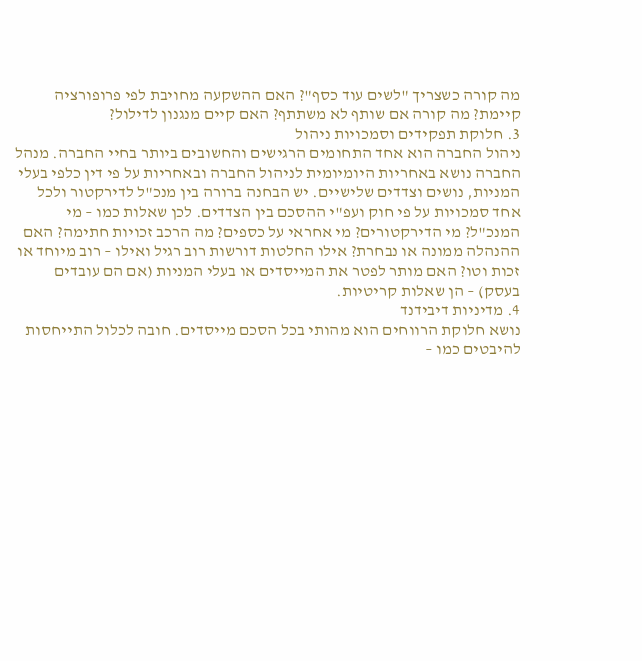מה קורה כשצריך "לשים עוד כסף"? האם ההשקעה מחויבת לפי פרופורציה קיימת? מה קורה אם שותף לא משתתף? האם קיים מנגנון לדילול?
3. חלוקת תפקידים וסמכויות ניהול
ניהול החברה הוא אחד התחומים הרגישים והחשובים ביותר בחיי החברה. מנהל החברה נושא באחריות היומיומית לניהול החברה ובאחריות על פי דין כלפי בעלי המניות, נושים וצדדים שלישיים. יש הבחנה ברורה בין מנכ"ל לדירקטור ולכל אחד סמכויות על פי חוק ועפ"י ההסכם בין הצדדים. לכן שאלות כמו – מי המנכ"ל? מי הדירקטורים? מי אחראי על כספים? מה הרכב זכויות חתימה? האם ההנהלה ממונה או נבחרת? אילו החלטות דורשות רוב רגיל ואילו – רוב מיוחד או זכות וטו? האם מותר לפטר את המייסדים או בעלי המניות (אם הם עובדים בעסק) – הן שאלות קריטיות.
4. מדיניות דיבידנד
נושא חלוקת הרווחים הוא מהותי בכל הסכם מייסדים. חובה לכלול התייחסות להיבטים כמו –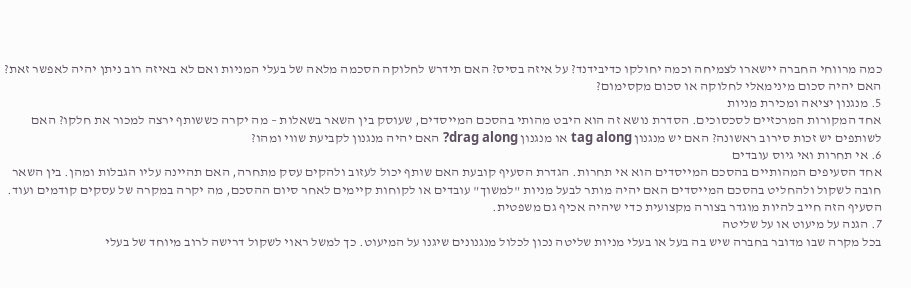כמה מרווחי החברה יישארו לצמיחה וכמה יחולקו כדיבידנד? על איזה בסיס? האם תידרש לחלוקה הסכמה מלאה של בעלי המניות ואם לא באיזה רוב ניתן יהיה לאפשר זאת? האם יהיה סכום מינימאלי לחלוקה או סכום מקסימום?
5. מנגנון יציאה ומכירת מניות
אחד המקורות המרכזיים לסכסוכים. הסדרת נושא זה הוא היבט מהותי בהסכם המייסדים, שעוסק בין השאר בשאלות – מה יקרה כששותף ירצה למכור את חלקו? האם לשותפים יש זכות סירוב ראשונה? האם יש מנגנון tag along או מנגנון drag along? האם יהיה מנגנון לקביעת שווי ומהו?
6. אי תחרות ואי גיוס עובדים
אחד הסעיפים המהותיים בהסכם המייסדים הוא אי תחרות. הגדרת הסעיף קובעת האם שותף יכול לעזוב ולהקים עסק מתחרה, האם תהיינה עליו הגבלות ומהן. בין השאר חובה לשקול ולהחליט בהסכם המייסדים האם יהיה מותר לבעל מניות "למשוך" עובדים או לקוחות קיימים לאחר סיום ההסכם, מה יקרה במקרה של עסקים קודמים ועוד. הסעיף הזה חייב להיות מוגדר בצורה מקצועית כדי שיהיה אכיף גם משפטית.
7. הגנה על מיעוט או על שליטה
בכל מקרה שבו מדובר בחברה שיש בה בעל או בעלי מניות שליטה נכון לכלול מנגנונים שיגנו על המיעוט. כך למשל ראוי לשקול דרישה לרוב מיוחד של בעלי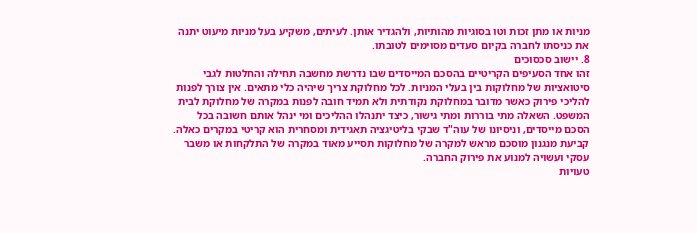מניות או מתן זכות וטו בסוגיות מהותיות, ולהגדיר אותן. לעיתים, משקיע בעל מניות מיעוט יתנה את כניסתו לחברה בקיום סעדים מסוימים לטובתו.
8. יישוב סכסוכים
זהו אחד הסעיפים הקריטיים בהסכם המייסדים שבו נדרשת מחשבה תחילה והחלטות לגבי סיטואציות של מחלוקות בין בעלי המניות. לכל מחלוקת צריך שיהיה כלי מתאים. אין צורך לפנות להליכי פירוק כאשר מדובר במחלוקת נקודתית ולא תמיד חובה לפנות במקרה של מחלוקת לבית המשפט. השאלה מתי בוררות ומתי גישור, כיצד יתנהלו ההליכים ומי ינהל אותם חשובה בכל הסכם מייסדים, וניסיונו של עוה"ד שבקי בליטיגציה תאגידית ומסחרית הוא קריטי במקרים כאלה. קביעת מנגנון מוסכם מראש למקרה של מחלוקות תסייע מאוד במקרה של התלקחות או משבר עסקי ועשויה למנוע את פירוק החברה.
טעויות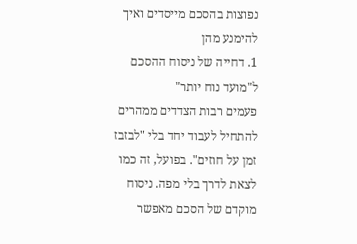נפוצות בהסכם מייסדים ואיך להימנע מהן
1. דחייה של ניסוח ההסכם ל"מועד נוח יותר"
פעמים רבות הצדדים ממהרים להתחיל לעבוד יחד בלי "לבזבז זמן על חוזים". בפועל, זה כמו לצאת לדרך בלי מפה. ניסוח מוקדם של הסכם מאפשר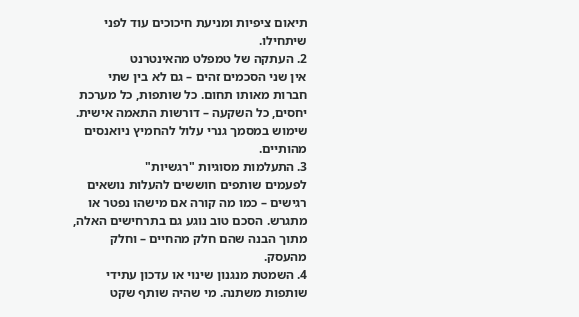תיאום ציפיות ומניעת חיכוכים עוד לפני שיתחילו.
2. העתקה של טמפלט מהאינטרנט
אין שני הסכמים זהים – גם לא בין שתי חברות מאותו תחום. כל שותפות, כל מערכת יחסים, כל השקעה – דורשות התאמה אישית. שימוש במסמך גנרי עלול להחמיץ ניואנסים מהותיים.
3. התעלמות מסוגיות "רגשיות"
לפעמים שותפים חוששים להעלות נושאים רגישים – כמו מה קורה אם מישהו נפטר או מתגרש. הסכם טוב נוגע גם בתרחישים האלה, מתוך הבנה שהם חלק מהחיים – וחלק מהעסק.
4. השמטת מנגנון שינוי או עדכון עתידי
שותפות משתנה. מי שהיה שותף שקט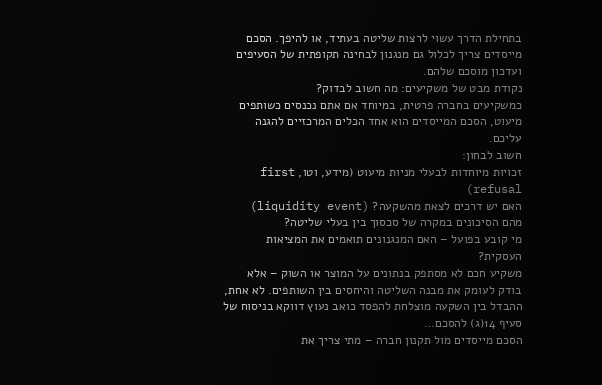בתחילת הדרך עשוי לרצות שליטה בעתיד, או להיפך. הסכם מייסדים צריך לכלול גם מנגנון לבחינה תקופתית של הסעיפים ועדכון מוסכם שלהם.
נקודת מבט של משקיעים: מה חשוב לבדוק?
כמשקיעים בחברה פרטית, במיוחד אם אתם נכנסים כשותפים מיעוט, הסכם המייסדים הוא אחד הכלים המרכזיים להגנה עליכם.
חשוב לבחון:
זכויות מיוחדות לבעלי מניות מיעוט (מידע, וטו, first refusal)
האם יש דרכים לצאת מהשקעה? (liquidity event)
מהם הסיכונים במקרה של סכסוך בין בעלי שליטה?
מי קובע בפועל – האם המנגנונים תואמים את המציאות העסקית?
משקיע חכם לא מסתפק בנתונים על המוצר או השוק – אלא בודק לעומק את מבנה השליטה והיחסים בין השותפים. לא אחת, ההבדל בין השקעה מוצלחת להפסד כואב נעוץ דווקא בניסוח של סעיף 14(ג) להסכם…
הסכם מייסדים מול תקנון חברה – מתי צריך את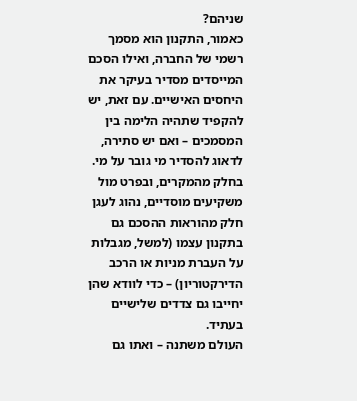שניהם?
כאמור, התקנון הוא מסמך רשמי של החברה, ואילו הסכם המייסדים מסדיר בעיקר את היחסים האישיים. עם זאת, יש להקפיד שתהיה הלימה בין המסמכים – ואם יש סתירה, לדאוג להסדיר מי גובר על מי.
בחלק מהמקרים, ובפרט מול משקיעים מוסדיים, נהוג לעגן חלק מהוראות ההסכם גם בתקנון עצמו (למשל, מגבלות על העברת מניות או הרכב הדירקטוריון) – כדי לוודא שהן יחייבו גם צדדים שלישיים בעתיד.
העולם משתנה – ואתו גם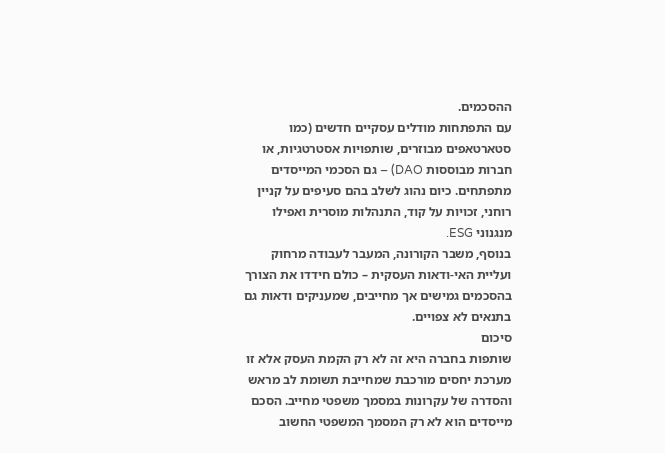ההסכמים.
עם התפתחות מודלים עסקיים חדשים (כמו סטארטאפים מבוזרים, שותפויות אסטרטגיות, או חברות מבוססות DAO) – גם הסכמי המייסדים מתפתחים. כיום נהוג לשלב בהם סעיפים על קניין רוחני, זכויות על קוד, התנהלות מוסרית ואפילו מנגנוני ESG.
בנוסף, משבר הקורונה, המעבר לעבודה מרחוק ועליית האי-ודאות העסקית – כולם חידדו את הצורך בהסכמים גמישים אך מחייבים, שמעניקים ודאות גם בתנאים לא צפויים.
סיכום
שותפות בחברה היא זה לא רק הקמת העסק אלא זו מערכת יחסים מורכבת שמחייבת תשומת לב מראש והסדרה של עקרונות במסמך משפטי מחייב. הסכם מייסדים הוא לא רק המסמך המשפטי החשוב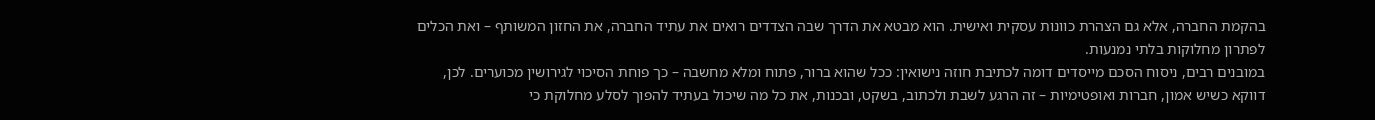בהקמת החברה, אלא גם הצהרת כוונות עסקית ואישית. הוא מבטא את הדרך שבה הצדדים רואים את עתיד החברה, את החזון המשותף – ואת הכלים לפתרון מחלוקות בלתי נמנעות.
במובנים רבים, ניסוח הסכם מייסדים דומה לכתיבת חוזה נישואין: ככל שהוא ברור, פתוח ומלא מחשבה – כך פוחת הסיכוי לגירושין מכוערים. לכן, דווקא כשיש אמון, חברות ואופטימיות – זה הרגע לשבת ולכתוב, בשקט, ובכנות, את כל מה שיכול בעתיד להפוך לסלע מחלוקת כי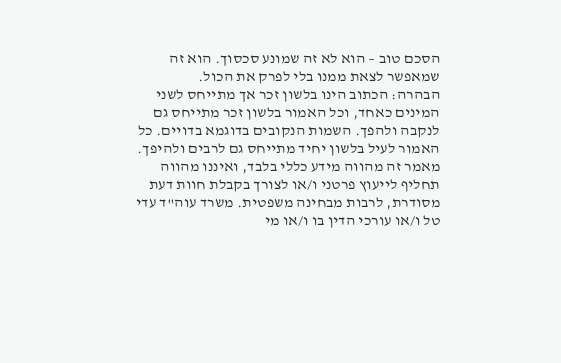הסכם טוב – הוא לא זה שמונע סכסוך. הוא זה שמאפשר לצאת ממנו בלי לפרק את הכול.
הבהרה: הכתוב הינו בלשון זכר אך מתייחס לשני המינים כאחד, וכל האמור בלשון זכר מתייחס גם לנקבה ולהפך. השמות הנקובים בדוגמא בדויים. כל האמור לעיל בלשון יחיד מתייחס גם לרבים ולהיפך. מאמר זה מהווה מידע כללי בלבד, ואיננו מהווה תחליף לייעוץ פרטני ו/או לצורך בקבלת חוות דעת מסודרת, לרבות מבחינה משפטית. משרד עוה"ד עדי טל ו/או עורכי הדין בו ו/או מי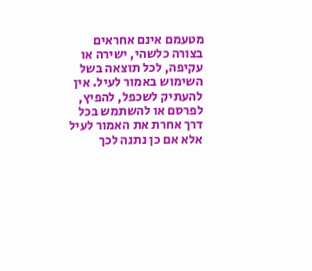מטעמם אינם אחראים בצורה כלשהי, ישירה או עקיפה, לכל תוצאה בשל השימוש באמור לעיל. אין להעתיק לשכפל, להפיץ, לפרסם או להשתמש בכל דרך אחרת את האמור לעיל אלא אם כן נתנה לכך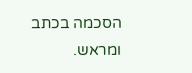הסכמה בכתב ומראש.